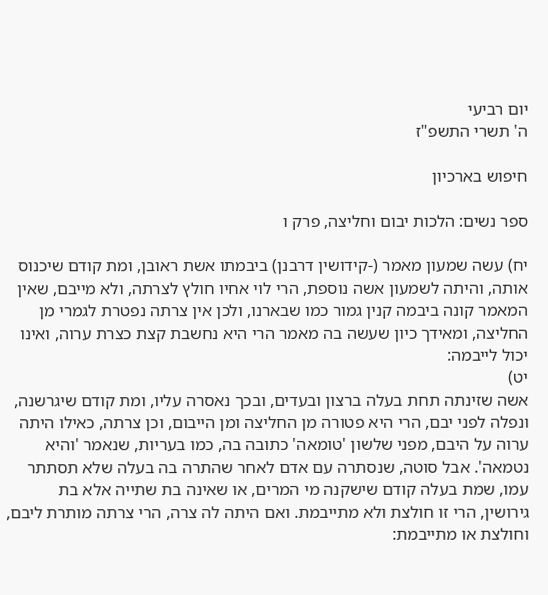יום רביעי
ה' תשרי התשפ"ז

חיפוש בארכיון

ספר נשים: הלכות יבום וחליצה, פרק ו

יח) עשה שמעון מאמר (-קידושין דרבנן) ביבמתו אשת ראובן, ומת קודם שיכנוס אותה, והיתה לשמעון אשה נוספת, הרי לוי אחיו חולץ לצרתה, ולא מייבם, שאין המאמר קונה ביבמה קנין גמור כמו שבארנו, ולכן אין צרתה נפטרת לגמרי מן החליצה, ומאידך כיון שעשה בה מאמר הרי היא נחשבת קצת כצרת ערוה, ואינו יכול לייבמה:
יט)
אשה שזינתה תחת בעלה ברצון ובעדים, ובכך נאסרה עליו, ומת קודם שיגרשנה, ונפלה לפני יבם, הרי היא פטורה מן החליצה ומן הייבום, וכן צרתה, כאילו היתה ערוה על היבם, מפני שלשון 'טומאה' כתובה בה, כמו בעריות, שנאמר 'והיא נטמאה'. אבל סוטה, שנסתרה עם אדם לאחר שהתרה בה בעלה שלא תסתתר עמו, שמת בעלה קודם שישקנה מי המרים, או שאינה בת שתייה אלא בת גירושין, הרי זו חולצת ולא מתייבמת. ואם היתה לה צרה, הרי צרתה מותרת ליבם, וחולצת או מתייבמת: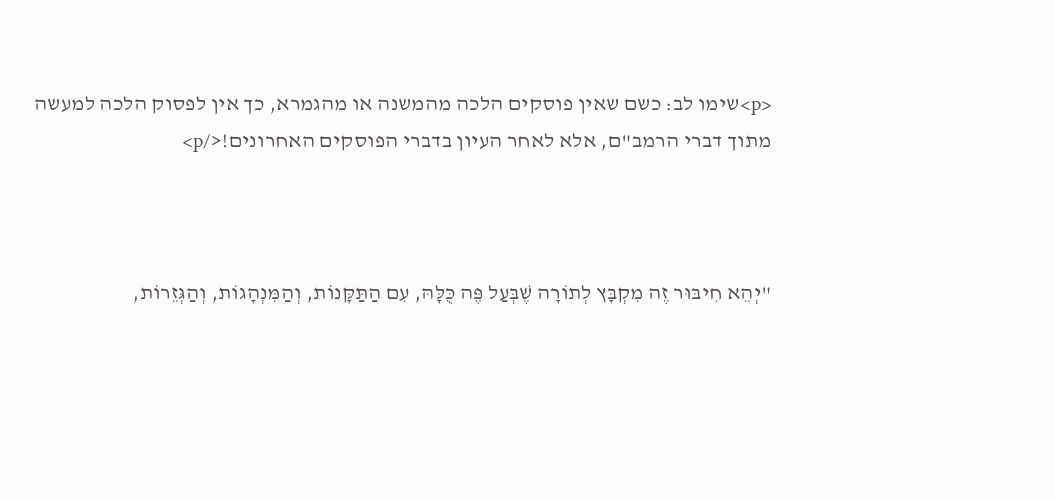<p>שימו לב: כשם שאין פוסקים הלכה מהמשנה או מהגמרא, כך אין לפסוק הלכה למעשה מתוך דברי הרמב"ם, אלא לאחר העיון בדברי הפוסקים האחרונים!</p>



"יְהֵא חִיבּוּר זֶה מִקְבָּץ לְתוֹרָה שֶׁבְּעַל פֶּה כֻּלָּהּ, עִם הַתַּקָּנוֹת, וְהַמִּנְהָגוֹת, וְהַגְּזֵרוֹת,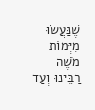שֶׁנַּעֲשׂוּ מִיְּמוֹת מֹשֶׁה רַבֵּינוּ וְעַד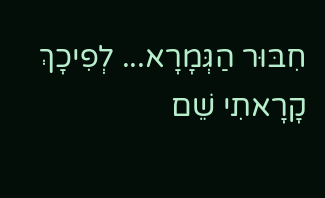חִבּוּר הַגְּמָרָא... לְפִיכָךְ קָרָאתִי שֵׁם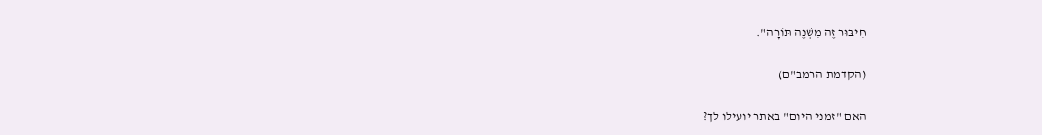חִיבּוּר זֶה מִשְׁנֶה תּוֹרָה".

(הקדמת הרמב"ם)

האם "זמני היום" באתר יועילו לך?